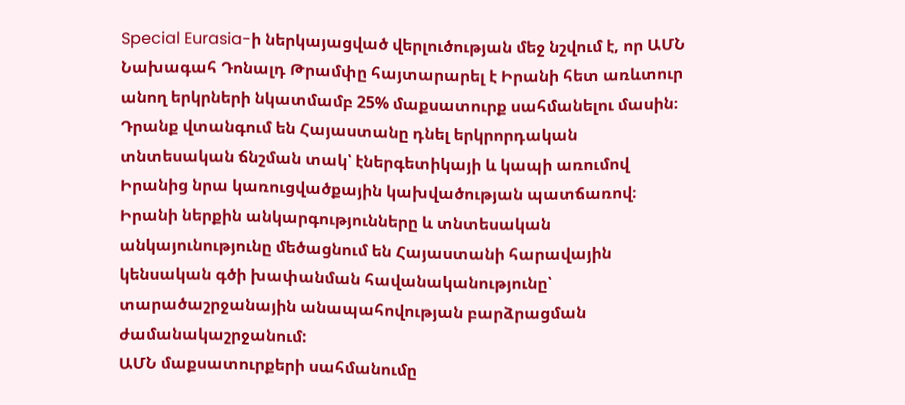Special Eurasia-ի ներկայացված վերլուծության մեջ նշվում է, որ ԱՄՆ Նախագահ Դոնալդ Թրամփը հայտարարել է Իրանի հետ առևտուր անող երկրների նկատմամբ 25% մաքսատուրք սահմանելու մասին։ Դրանք վտանգում են Հայաստանը դնել երկրորդական տնտեսական ճնշման տակ՝ էներգետիկայի և կապի առումով Իրանից նրա կառուցվածքային կախվածության պատճառով։
Իրանի ներքին անկարգությունները և տնտեսական անկայունությունը մեծացնում են Հայաստանի հարավային կենսական գծի խափանման հավանականությունը՝ տարածաշրջանային անապահովության բարձրացման ժամանակաշրջանում:
ԱՄՆ մաքսատուրքերի սահմանումը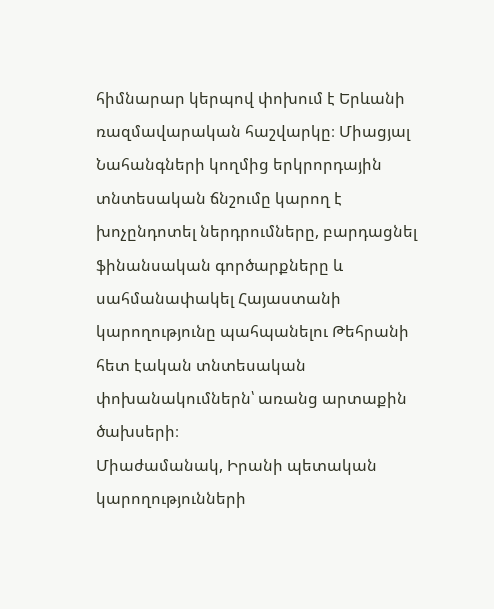հիմնարար կերպով փոխում է Երևանի ռազմավարական հաշվարկը։ Միացյալ Նահանգների կողմից երկրորդային տնտեսական ճնշումը կարող է խոչընդոտել ներդրումները, բարդացնել ֆինանսական գործարքները և սահմանափակել Հայաստանի կարողությունը պահպանելու Թեհրանի հետ էական տնտեսական փոխանակումներն՝ առանց արտաքին ծախսերի։
Միաժամանակ, Իրանի պետական կարողությունների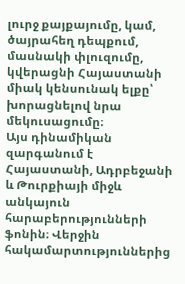լուրջ քայքայումը, կամ, ծայրահեղ դեպքում, մասնակի փլուզումը, կվերացնի Հայաստանի միակ կենսունակ ելքը՝ խորացնելով նրա մեկուսացումը։
Այս դինամիկան զարգանում է Հայաստանի, Ադրբեջանի և Թուրքիայի միջև անկայուն հարաբերությունների ֆոնին։ Վերջին հակամարտություններից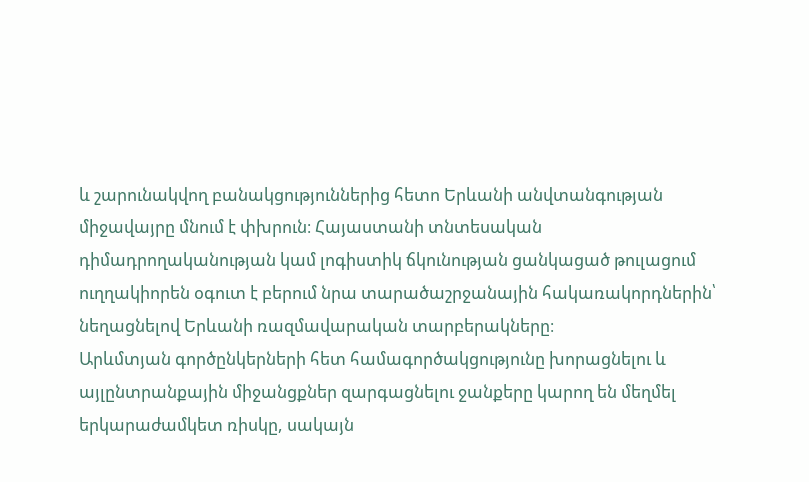և շարունակվող բանակցություններից հետո Երևանի անվտանգության միջավայրը մնում է փխրուն։ Հայաստանի տնտեսական դիմադրողականության կամ լոգիստիկ ճկունության ցանկացած թուլացում ուղղակիորեն օգուտ է բերում նրա տարածաշրջանային հակառակորդներին՝ նեղացնելով Երևանի ռազմավարական տարբերակները։
Արևմտյան գործընկերների հետ համագործակցությունը խորացնելու և այլընտրանքային միջանցքներ զարգացնելու ջանքերը կարող են մեղմել երկարաժամկետ ռիսկը, սակայն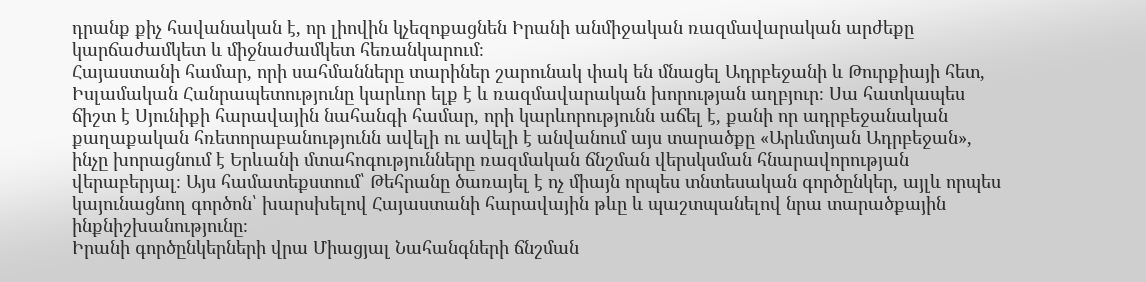դրանք քիչ հավանական է, որ լիովին կչեզոքացնեն Իրանի անմիջական ռազմավարական արժեքը կարճաժամկետ և միջնաժամկետ հեռանկարում։
Հայաստանի համար, որի սահմանները տարիներ շարունակ փակ են մնացել Ադրբեջանի և Թուրքիայի հետ, Իսլամական Հանրապետությունը կարևոր ելք է և ռազմավարական խորության աղբյուր։ Սա հատկապես ճիշտ է Սյունիքի հարավային նահանգի համար, որի կարևորությունն աճել է, քանի որ ադրբեջանական քաղաքական հռետորաբանությունն ավելի ու ավելի է անվանում այս տարածքը «Արևմտյան Ադրբեջան», ինչը խորացնում է Երևանի մտահոգությունները ռազմական ճնշման վերսկսման հնարավորության վերաբերյալ։ Այս համատեքստում՝ Թեհրանը ծառայել է ոչ միայն որպես տնտեսական գործընկեր, այլև որպես կայունացնող գործոն՝ խարսխելով Հայաստանի հարավային թևը և պաշտպանելով նրա տարածքային ինքնիշխանությունը։
Իրանի գործընկերների վրա Միացյալ Նահանգների ճնշման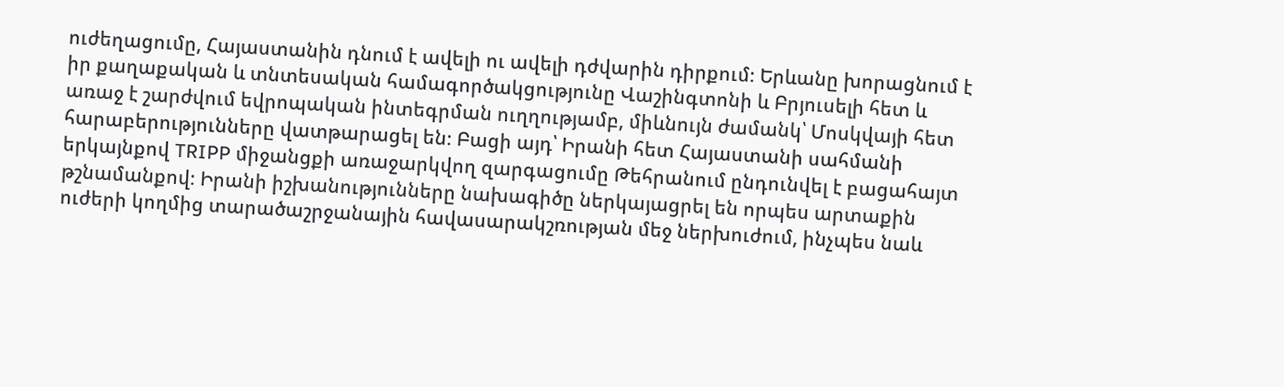ուժեղացումը, Հայաստանին դնում է ավելի ու ավելի դժվարին դիրքում։ Երևանը խորացնում է իր քաղաքական և տնտեսական համագործակցությունը Վաշինգտոնի և Բրյուսելի հետ և առաջ է շարժվում եվրոպական ինտեգրման ուղղությամբ, միևնույն ժամանկ՝ Մոսկվայի հետ հարաբերությունները վատթարացել են։ Բացի այդ՝ Իրանի հետ Հայաստանի սահմանի երկայնքով TRIPP միջանցքի առաջարկվող զարգացումը Թեհրանում ընդունվել է բացահայտ թշնամանքով։ Իրանի իշխանությունները նախագիծը ներկայացրել են որպես արտաքին ուժերի կողմից տարածաշրջանային հավասարակշռության մեջ ներխուժում, ինչպես նաև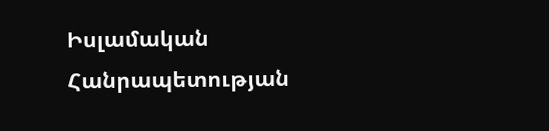Իսլամական Հանրապետության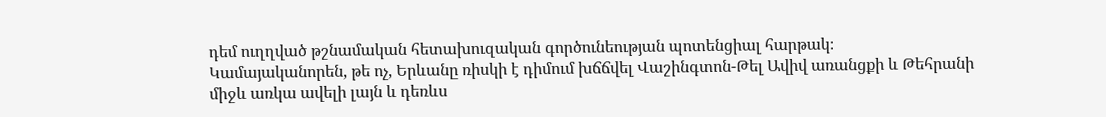դեմ ուղղված թշնամական հետախուզական գործունեության պոտենցիալ հարթակ։ Կամայականորեն, թե ոչ, Երևանը ռիսկի է դիմում խճճվել Վաշինգտոն-Թել Ավիվ առանցքի և Թեհրանի միջև առկա ավելի լայն և դեռևս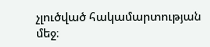չլուծված հակամարտության մեջ։